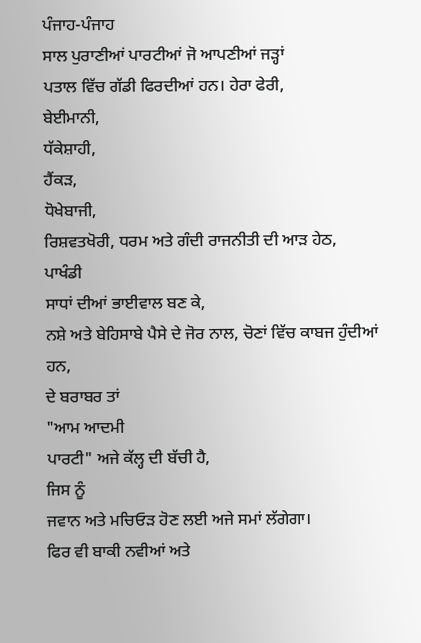ਪੰਜਾਹ-ਪੰਜਾਹ
ਸਾਲ ਪੁਰਾਣੀਆਂ ਪਾਰਟੀਆਂ ਜੋ ਆਪਣੀਆਂ ਜੜ੍ਹਾਂ
ਪਤਾਲ ਵਿੱਚ ਗੱਡੀ ਫਿਰਦੀਆਂ ਹਨ। ਹੇਰਾ ਫੇਰੀ,
ਬੇਈਮਾਨੀ,
ਧੱਕੇਸ਼ਾਹੀ,
ਹੈਂਕੜ,
ਧੋਖੇਬਾਜੀ,
ਰਿਸ਼ਵਤਖੋਰੀ, ਧਰਮ ਅਤੇ ਗੰਦੀ ਰਾਜਨੀਤੀ ਦੀ ਆੜ ਹੇਠ,
ਪਾਖੰਡੀ
ਸਾਧਾਂ ਦੀਆਂ ਭਾਈਵਾਲ ਬਣ ਕੇ,
ਨਸ਼ੇ ਅਤੇ ਬੇਹਿਸਾਬੇ ਪੈਸੇ ਦੇ ਜੋਰ ਨਾਲ, ਚੋਣਾਂ ਵਿੱਚ ਕਾਬਜ ਹੁੰਦੀਆਂ
ਹਨ,
ਦੇ ਬਰਾਬਰ ਤਾਂ
"ਆਮ ਆਦਮੀ
ਪਾਰਟੀ" ਅਜੇ ਕੱਲ੍ਹ ਦੀ ਬੱਚੀ ਹੈ,
ਜਿਸ ਨੂੰ
ਜਵਾਨ ਅਤੇ ਮਚਿਓੜ ਹੋਣ ਲਈ ਅਜੇ ਸਮਾਂ ਲੱਗੇਗਾ।
ਫਿਰ ਵੀ ਬਾਕੀ ਨਵੀਆਂ ਅਤੇ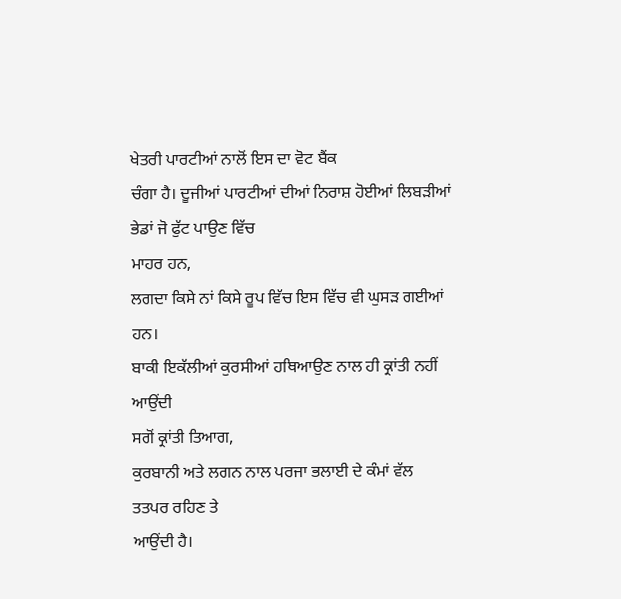ਖੇਤਰੀ ਪਾਰਟੀਆਂ ਨਾਲੋਂ ਇਸ ਦਾ ਵੋਟ ਬੈਂਕ
ਚੰਗਾ ਹੈ। ਦੂਜੀਆਂ ਪਾਰਟੀਆਂ ਦੀਆਂ ਨਿਰਾਸ਼ ਹੋਈਆਂ ਲਿਬੜੀਆਂ ਭੇਡਾਂ ਜੋ ਫੁੱਟ ਪਾਉਣ ਵਿੱਚ
ਮਾਹਰ ਹਨ,
ਲਗਦਾ ਕਿਸੇ ਨਾਂ ਕਿਸੇ ਰੂਪ ਵਿੱਚ ਇਸ ਵਿੱਚ ਵੀ ਘੁਸੜ ਗਈਆਂ ਹਨ।
ਬਾਕੀ ਇਕੱਲੀਆਂ ਕੁਰਸੀਆਂ ਹਥਿਆਉਣ ਨਾਲ ਹੀ ਕ੍ਰਾਂਤੀ ਨਹੀਂ ਆਉਂਦੀ
ਸਗੋਂ ਕ੍ਰਾਂਤੀ ਤਿਆਗ,
ਕੁਰਬਾਨੀ ਅਤੇ ਲਗਨ ਨਾਲ ਪਰਜਾ ਭਲਾਈ ਦੇ ਕੰਮਾਂ ਵੱਲ ਤਤਪਰ ਰਹਿਣ ਤੇ
ਆਉਂਦੀ ਹੈ।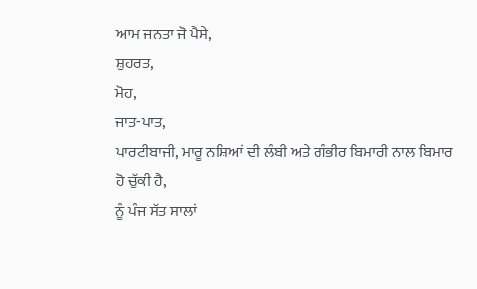ਆਮ ਜਨਤਾ ਜੋ ਪੈਸੇ,
ਸ਼ੁਹਰਤ,
ਮੋਹ,
ਜਾਤ-ਪਾਤ,
ਪਾਰਟੀਬਾਜੀ, ਮਾਰੂ ਨਸ਼ਿਆਂ ਦੀ ਲੰਬੀ ਅਤੇ ਗੰਭੀਰ ਬਿਮਾਰੀ ਨਾਲ ਬਿਮਾਰ ਹੋ ਚੁੱਕੀ ਹੈ,
ਨੂੰ ਪੰਜ ਸੱਤ ਸਾਲਾਂ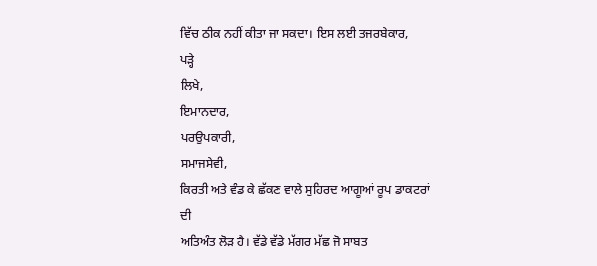ਵਿੱਚ ਠੀਕ ਨਹੀਂ ਕੀਤਾ ਜਾ ਸਕਦਾ। ਇਸ ਲਈ ਤਜਰਬੇਕਾਰ,
ਪੜ੍ਹੇ
ਲਿਖੇ,
ਇਮਾਨਦਾਰ,
ਪਰਉਪਕਾਰੀ,
ਸਮਾਜਸੇਵੀ,
ਕਿਰਤੀ ਅਤੇ ਵੰਡ ਕੇ ਛੱਕਣ ਵਾਲੇ ਸੁਹਿਰਦ ਆਗੂਆਂ ਰੂਪ ਡਾਕਟਰਾਂ ਦੀ
ਅਤਿਅੰਤ ਲੋੜ ਹੈ। ਵੱਡੇ ਵੱਡੇ ਮੱਗਰ ਮੱਛ ਜੋ ਸਾਬਤ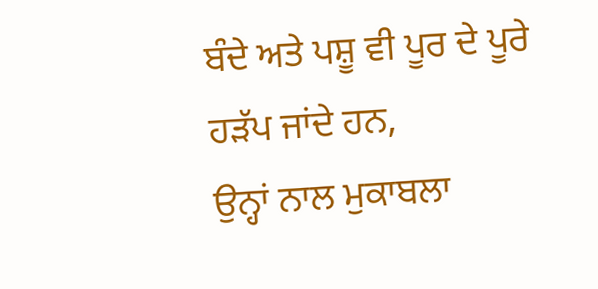ਬੰਦੇ ਅਤੇ ਪਸ਼ੂ ਵੀ ਪੂਰ ਦੇ ਪੂਰੇ
ਹੜੱਪ ਜਾਂਦੇ ਹਨ,
ਉਨ੍ਹਾਂ ਨਾਲ ਮੁਕਾਬਲਾ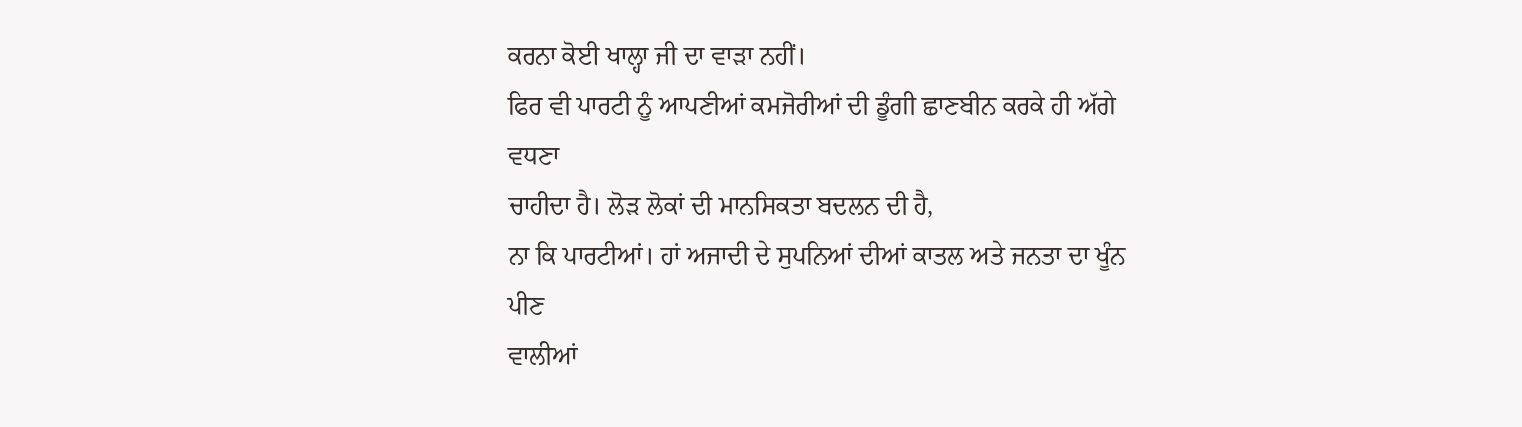ਕਰਨਾ ਕੋਈ ਖਾਲ੍ਹਾ ਜੀ ਦਾ ਵਾੜਾ ਨਹੀਂ।
ਫਿਰ ਵੀ ਪਾਰਟੀ ਨੂੰ ਆਪਣੀਆਂ ਕਮਜੋਰੀਆਂ ਦੀ ਡੂੰਗੀ ਛਾਣਬੀਨ ਕਰਕੇ ਹੀ ਅੱਗੇ ਵਧਣਾ
ਚਾਹੀਦਾ ਹੈ। ਲੋੜ ਲੋਕਾਂ ਦੀ ਮਾਨਸਿਕਤਾ ਬਦਲਨ ਦੀ ਹੈ,
ਨਾ ਕਿ ਪਾਰਟੀਆਂ। ਹਾਂ ਅਜਾਦੀ ਦੇ ਸੁਪਨਿਆਂ ਦੀਆਂ ਕਾਤਲ ਅਤੇ ਜਨਤਾ ਦਾ ਖੂੰਨ ਪੀਣ
ਵਾਲੀਆਂ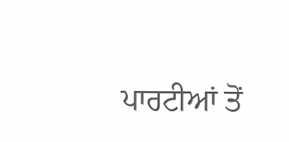ਪਾਰਟੀਆਂ ਤੋਂ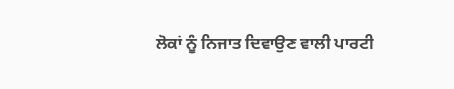ਲੋਕਾਂ ਨੂੰ ਨਿਜਾਤ ਦਿਵਾਉਣ ਵਾਲੀ ਪਾਰਟੀ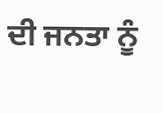ਦੀ ਜਨਤਾ ਨੂੰ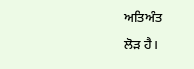ਅਤਿਅੰਤ
ਲੋੜ ਹੈ।